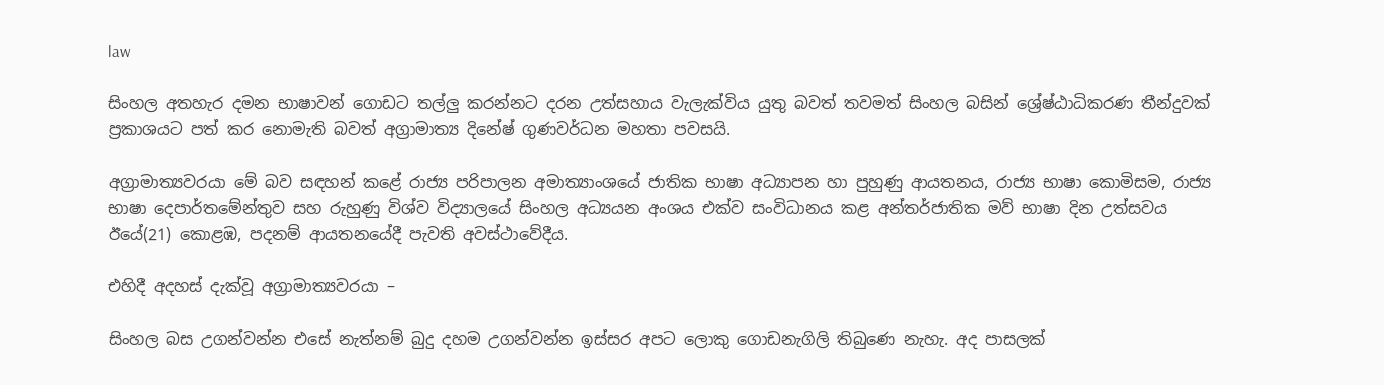law

සිංහල අතහැර දමන භාෂාවන් ගොඩට තල්ලු කරන්නට දරන උත්සහාය වැලැක්විය යුතු බවත් තවමත් සිංහල බසින් ශ්‍රේෂ්ඨාධිකරණ තීන්දුවක් ප්‍රකාශයට පත් කර නොමැති බවත් අග්‍රාමාත්‍ය දිනේෂ් ගුණවර්ධන මහතා පවසයි.

අග්‍රාමාත්‍යවරයා මේ බව සඳහන් කළේ රාජ්‍ය පරිපාලන අමාත්‍යාංශයේ ජාතික භාෂා අධ්‍යාපන හා පුහුණු ආයතනය, රාජ්‍ය භාෂා කොමිසම, රාජ්‍ය භාෂා දෙපාර්තමේන්තුව සහ රුහුණු විශ්ව විද්‍යාලයේ සිංහල අධ්‍යයන අංශය එක්ව සංවිධානය කළ අන්තර්ජාතික මව් භාෂා දින උත්සවය ඊයේ(21) කොළඹ, පදනම් ආයතනයේදී පැවති අවස්ථාවේදීය.

එහිදී අදහස් දැක්වූ අග්‍රාමාත්‍යවරයා –

සිංහල බස උගන්වන්න එසේ නැත්නම් බුදු දහම උගන්වන්න ඉස්සර අපට ලොකු ගොඩනැගිලි තිබුණෙ නැහැ. අද පාසලක්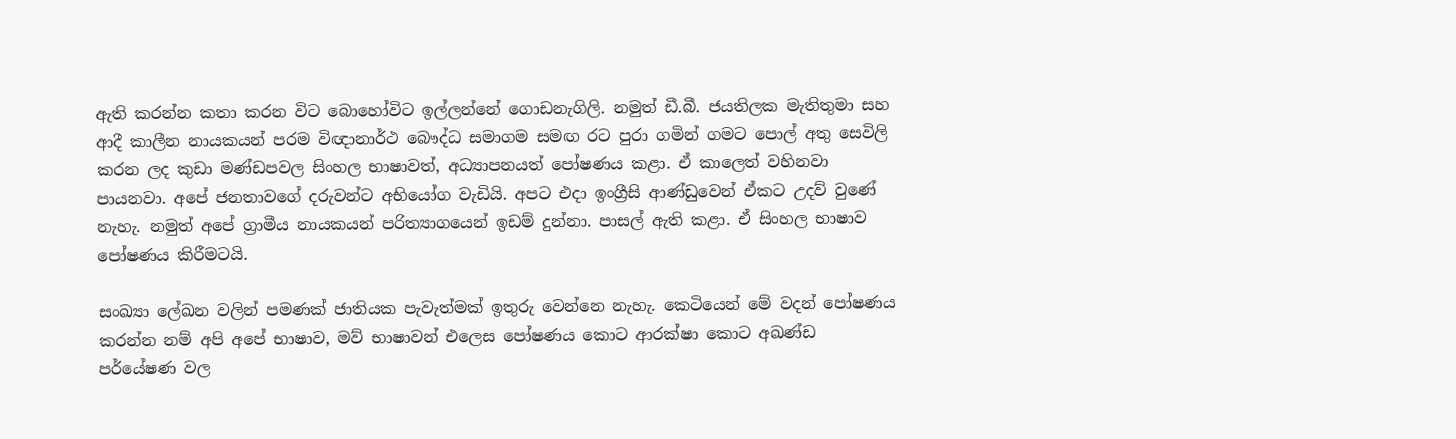ඇති කරන්න කතා කරන විට බොහෝවිට ඉල්ලන්නේ ගොඩනැගිලි. නමුත් ඩී.බී. ජයතිලක මැතිතුමා සහ ආදී කාලීන නායකයන් පරම විඥානාර්ථ බෞද්ධ සමාගම සමඟ රට පුරා ගමින් ගමට පොල් අතු සෙවිලි කරන ලද කුඩා මණ්ඩපවල සිංහල භාෂාවත්, අධ්‍යාපනයත් පෝෂණය කළා. ඒ කාලෙත් වහිනවා පායනවා. අපේ ජනතාවගේ දරුවන්ට අභියෝග වැඩියි. අපට එදා ඉංග්‍රීසි ආණ්ඩුවෙන් ඒකට උදව් වුණේ නැහැ. නමුත් අපේ ග්‍රාමීය නායකයන් පරිත්‍යාගයෙන් ඉඩම් දුන්නා. පාසල් ඇති කළා. ඒ සිංහල භාෂාව පෝෂණය කිරීමටයි.

සංඛ්‍යා ලේඛන වලින් පමණක් ජාතියක පැවැත්මක් ඉතුරු වෙන්නෙ නැහැ. කෙටියෙන් මේ වදන් පෝෂණය කරන්න නම් අපි අපේ භාෂාව, මව් භාෂාවන් එලෙස පෝෂණය කොට ආරක්ෂා කොට අඛණ්ඩ පර්යේෂණ වල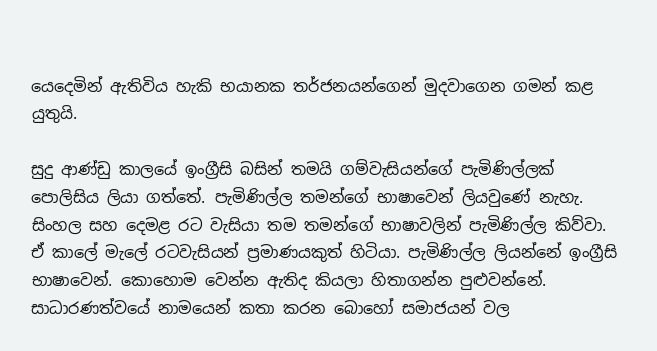යෙදෙමින් ඇතිවිය හැකි භයානක තර්ජනයන්ගෙන් මුදවාගෙන ගමන් කළ යුතුයි.

සුදු ආණ්ඩු කාලයේ ඉංග්‍රීසි බසින් තමයි ගම්වැසියන්ගේ පැමිණිල්ලක් පොලිසිය ලියා ගත්තේ. පැමිණිල්ල තමන්ගේ භාෂාවෙන් ලියවුණේ නැහැ. සිංහල සහ දෙමළ රට වැසියා තම තමන්ගේ භාෂාවලින් පැමිණිල්ල කිව්වා. ඒ කාලේ මැලේ රටවැසියන් ප්‍රමාණයකුත් හිටියා. පැමිණිල්ල ලියන්නේ ඉංග්‍රීසි භාෂාවෙන්. කොහොම වෙන්න ඇතිද කියලා හිතාගන්න පුළුවන්නේ. සාධාරණත්වයේ නාමයෙන් කතා කරන බොහෝ සමාජයන් වල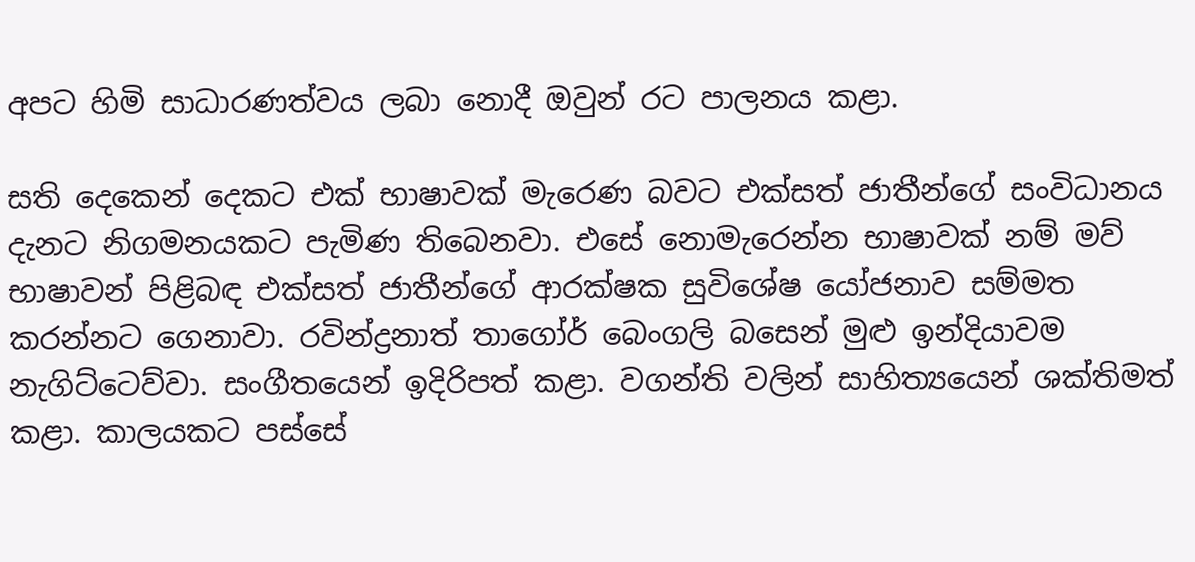අපට හිමි සාධාරණත්වය ලබා නොදී ඔවුන් රට පාලනය කළා.

සති දෙකෙන් දෙකට එක් භාෂාවක් මැරෙණ බවට එක්සත් ජාතීන්ගේ සංවිධානය දැනට නිගමනයකට පැමිණ තිබෙනවා. එසේ නොමැරෙන්න භාෂාවක් නම් මව් භාෂාවන් පිළිබඳ එක්සත් ජාතීන්ගේ ආරක්ෂක සුවිශේෂ යෝජනාව සම්මත කරන්නට ගෙනාවා. රවින්ද්‍රනාත් තාගෝර් බෙංගලි බසෙන් මුළු ඉන්දියාවම නැගිට්ටෙව්වා. සංගීතයෙන් ඉදිරිපත් කළා. වගන්ති වලින් සාහිත්‍යයෙන් ශක්තිමත් කළා. කාලයකට පස්සේ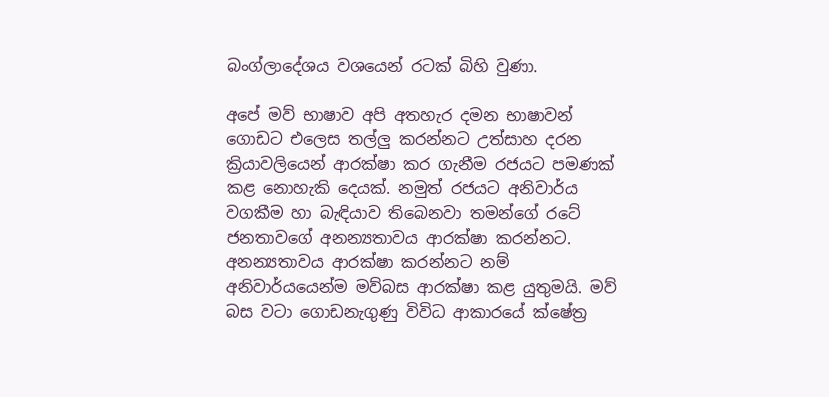බංග්ලාදේශය වශයෙන් රටක් බිහි වුණා.

අපේ මව් භාෂාව අපි අතහැර දමන භාෂාවන් ගොඩට එලෙස තල්ලු කරන්නට උත්සාහ දරන ක්‍රියාවලියෙන් ආරක්ෂා කර ගැනීම රජයට පමණක් කළ නොහැකි දෙයක්. නමුත් රජයට අනිවාර්ය වගකීම හා බැඳියාව තිබෙනවා තමන්ගේ රටේ ජනතාවගේ අනන්‍යතාවය ආරක්ෂා කරන්නට. අනන්‍යතාවය ආරක්ෂා කරන්නට නම් අනිවාර්යයෙන්ම මව්බස ආරක්ෂා කළ යුතුමයි. මව් බස වටා ගොඩනැගුණු විවිධ ආකාරයේ ක්ෂේත්‍ර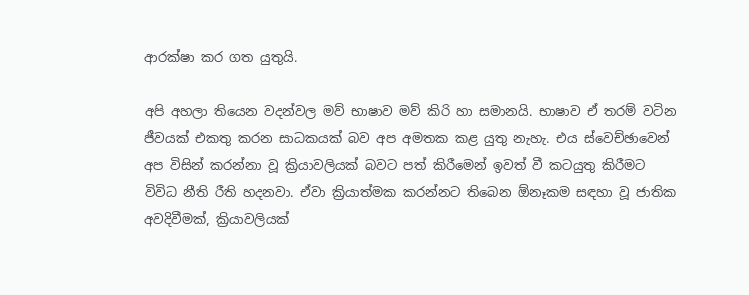ආරක්ෂා කර ගත යුතුයි.

අපි අහලා තියෙන වදන්වල මව් භාෂාව මව් කිරි හා සමානයි. භාෂාව ඒ තරම් වටින ජීවයක් එකතු කරන සාධකයක් බව අප අමතක කළ යුතු නැහැ. එය ස්වෙච්ඡාවෙන් අප විසින් කරන්නා වූ ක්‍රියාවලියක් බවට පත් කිරීමෙන් ඉවත් වී කටයුතු කිරීමට විවිධ නීති රීති හදනවා. ඒවා ක්‍රියාත්මක කරන්නට තිබෙන ඕනෑකම සඳහා වූ ජාතික අවදිවීමක්, ක්‍රියාවලියක්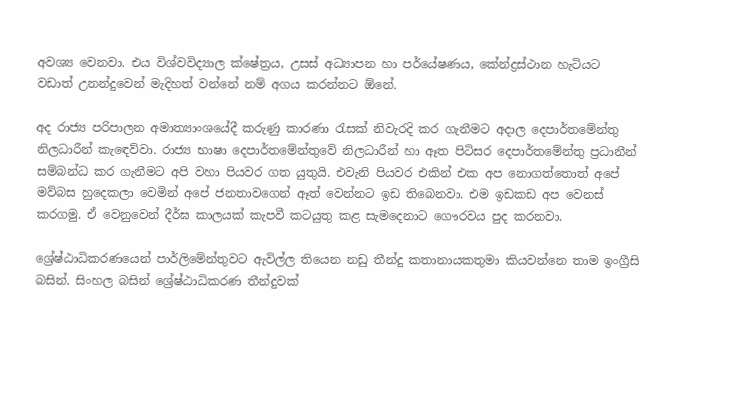අවශ්‍ය වෙනවා. එය විශ්වවිද්‍යාල ක්ෂේත්‍රය, උසස් අධ්‍යාපන හා පර්යේෂණය, කේන්ද්‍රස්ථාන හැටියට වඩාත් උනන්දුවෙන් මැදිහත් වන්නේ නම් අගය කරන්නට ඕනේ.

අද රාජ්‍ය පරිපාලන අමාත්‍යාංශයේදී කරුණු කාරණා රැසක් නිවැරදි කර ගැනීමට අදාල දෙපාර්තමේන්තු නිලධාරීන් කැඳෙව්වා. රාජ්‍ය භාෂා දෙපාර්තමේන්තුවේ නිලධාරීන් හා ඈත පිටිසර දෙපාර්තමේන්තු ප්‍රධානීන් සම්බන්ධ කර ගැනීමට අපි වහා පියවර ගත යුතුයි. එවැනි පියවර එකින් එක අප නොගත්තොත් අපේ මව්බස හුදෙකලා වෙමින් අපේ ජනතාවගෙන් ඈත් වෙන්නට ඉඩ තිබෙනවා. එම ඉඩකඩ අප වෙනස් කරගමු. ඒ වෙනුවෙන් දීර්ඝ කාලයක් කැපවී කටයුතු කළ සැමදෙනාට ගෞරවය පුද කරනවා.

ශ්‍රේෂ්ඨාධිකරණයෙන් පාර්ලිමේන්තුවට ඇවිල්ල තියෙන නඩු තීන්දු කතානායකතුමා කියවන්නෙ තාම ඉංග්‍රීසි බසින්. සිංහල බසින් ශ්‍රේෂ්ඨාධිකරණ තීන්දුවක්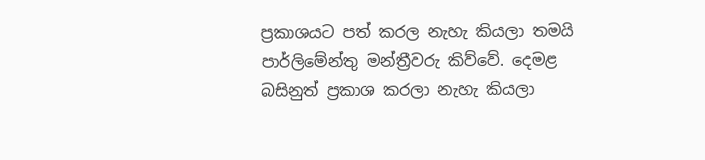ප්‍රකාශයට පත් කරල නැහැ කියලා තමයි පාර්ලිමේන්තු මන්ත්‍රීවරු කිව්වේ. දෙමළ බසිනුත් ප්‍රකාශ කරලා නැහැ කියලා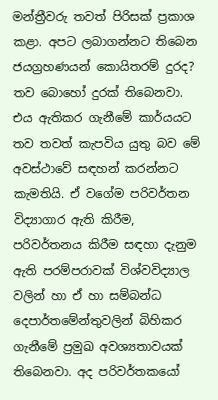මන්ත්‍රීවරු තවත් පිරිසක් ප්‍රකාශ කළා. අපට ලබාගන්නට තිබෙන ජයග්‍රහණයන් කොයිතරම් දුරද? තව බොහෝ දුරක් තිබෙනවා. එය ඇතිකර ගැනීමේ කාර්යයට තව තවත් කැපවිය යුතු බව මේ අවස්ථාවේ සඳහන් කරන්නට කැමතියි. ඒ වගේම පරිවර්තන විද්‍යාගාර ඇති කිරීම, පරිවර්තනය කිරීම සඳහා දැනුම ඇති පරම්පරාවක් විශ්වවිද්‍යාල වලින් හා ඒ හා සම්බන්ධ දෙපාර්තමේන්තුවලින් බිහිකර ගැනීමේ ප්‍රමුඛ අවශ්‍යතාවයක් තිබෙනවා. අද පරිවර්තකයෝ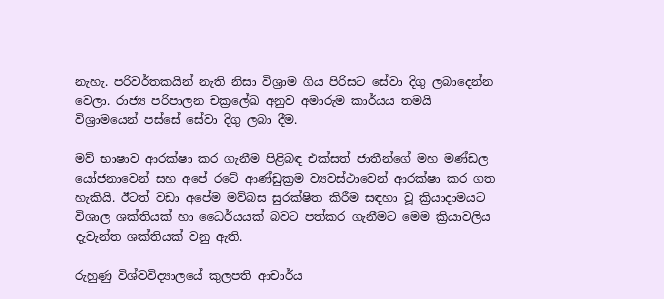නැහැ. පරිවර්තකයින් නැති නිසා විශ්‍රාම ගිය පිරිසට සේවා දිගු ලබාදෙන්න වෙලා. රාජ්‍ය පරිපාලන චක්‍රලේඛ අනුව අමාරුම කාර්යය තමයි විශ්‍රාමයෙන් පස්සේ සේවා දිගු ලබා දීම.

මව් භාෂාව ආරක්ෂා කර ගැනීම පිළිබඳ එක්සත් ජාතීන්ගේ මහ මණ්ඩල යෝජනාවෙන් සහ අපේ රටේ ආණ්ඩුක්‍රම ව්‍යවස්ථාවෙන් ආරක්ෂා කර ගත හැකියි. ඊටත් වඩා අපේම මව්බස සුරක්ෂිත කිරීම සඳහා වූ ක්‍රියාදාමයට විශාල ශක්තියක් හා ධෛර්යයක් බවට පත්කර ගැනීමට මෙම ක්‍රියාවලිය දැවැන්ත ශක්තියක් වනු ඇති.

රුහුණු විශ්වවිද්‍යාලයේ කුලපති ආචාර්ය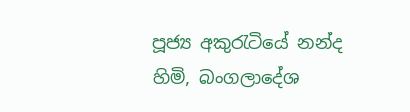පූජ්‍ය අකුරැටියේ නන්ද හිමි, බංගලාදේශ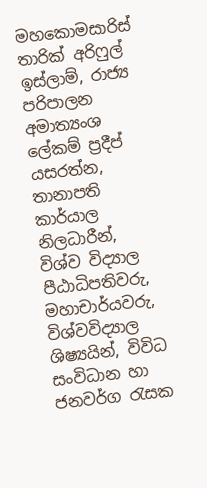මහකොමසාරිස් තාරික් අරිෆුල් ඉස්ලාම්, රාජ්‍ය පරිපාලන අමාත්‍යංශ ලේකම් ප්‍රදීප් යසරත්න, තානාපති කාර්යාල නිලධාරීන්, විශ්ව විද්‍යාල පීඨාධිපතිවරු, මහාචාර්යවරු, විශ්වවිද්‍යාල ශිෂ්‍යයින්, විවිධ සංවිධාන හා ජනවර්ග රැසක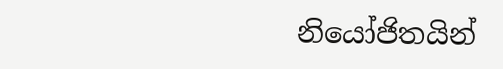නියෝජිතයින්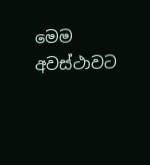මෙම අවස්ථාවට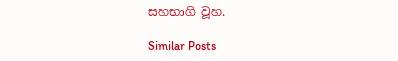සහභාගි වූහ.

Similar Posts